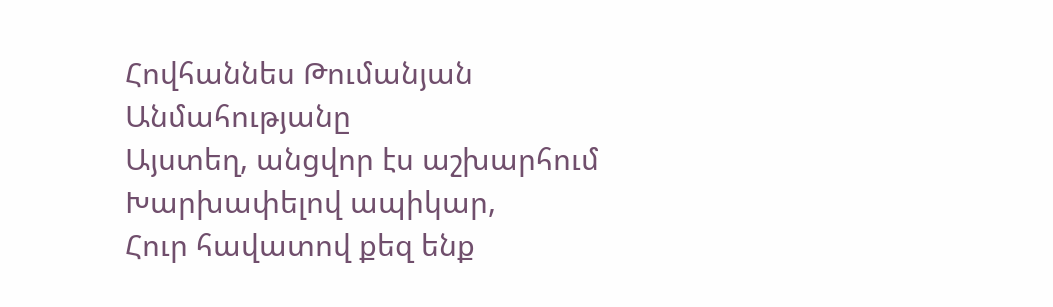Հովհաննես Թումանյան
Անմահությանը
Այստեղ, անցվոր էս աշխարհում
Խարխափելով ապիկար,
Հուր հավատով քեզ ենք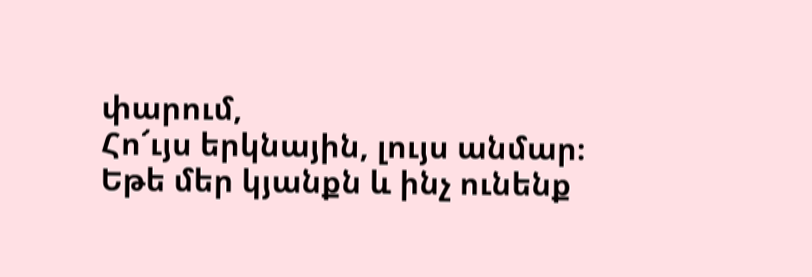փարում,
Հո՜ւյս երկնային, լույս անմար։
Եթե մեր կյանքն և ինչ ունենք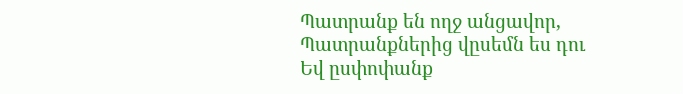Պատրանք են ողջ անցավոր,
Պատրանքներից վըսեմն ես դու
Եվ ըսփոփանք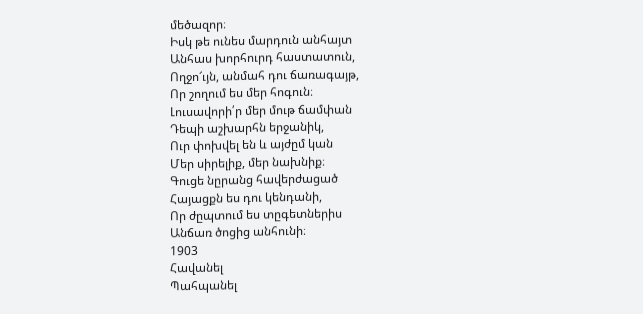մեծազոր։
Իսկ թե ունես մարդուն անհայտ
Անհաս խորհուրդ հաստատուն,
Ողջո՜ւյն, անմահ դու ճառագայթ,
Որ շողում ես մեր հոգուն։
Լուսավորի՛ր մեր մութ ճամփան
Դեպի աշխարհն երջանիկ,
Ուր փոխվել են և այժըմ կան
Մեր սիրելիք, մեր նախնիք։
Գուցե նըրանց հավերժացած
Հայացքն ես դու կենդանի,
Որ ժըպտում ես տըգետներիս
Անճառ ծոցից անհունի։
1903
Հավանել
Պահպանել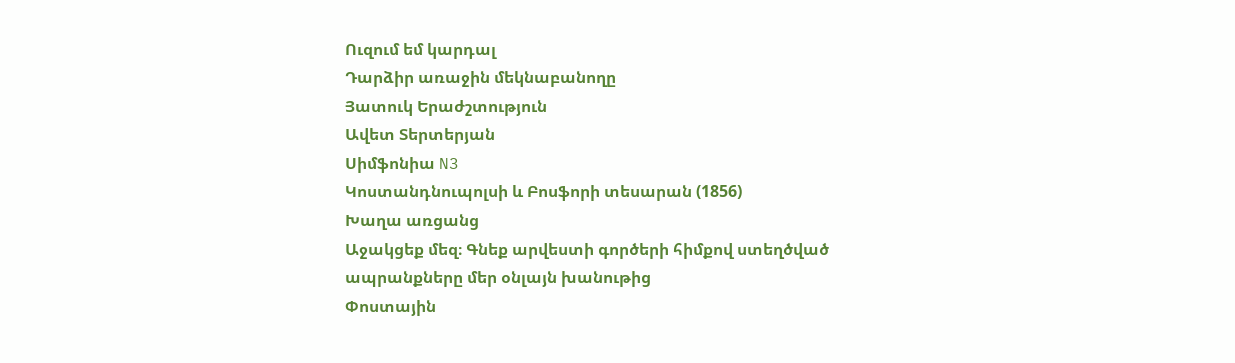Ուզում եմ կարդալ
Դարձիր առաջին մեկնաբանողը
Յատուկ Երաժշտություն
Ավետ Տերտերյան
Սիմֆոնիա N3
Կոստանդնուպոլսի և Բոսֆորի տեսարան (1856)
Խաղա առցանց
Աջակցեք մեզ։ Գնեք արվեստի գործերի հիմքով ստեղծված ապրանքները մեր օնլայն խանութից
Փոստային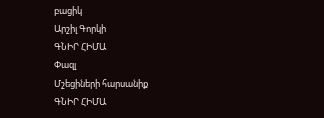բացիկ
Արշիլ Գորկի
ԳՆԻՐ ՀԻՄԱ
Փազլ
Մշեցիների հարսանիք
ԳՆԻՐ ՀԻՄԱ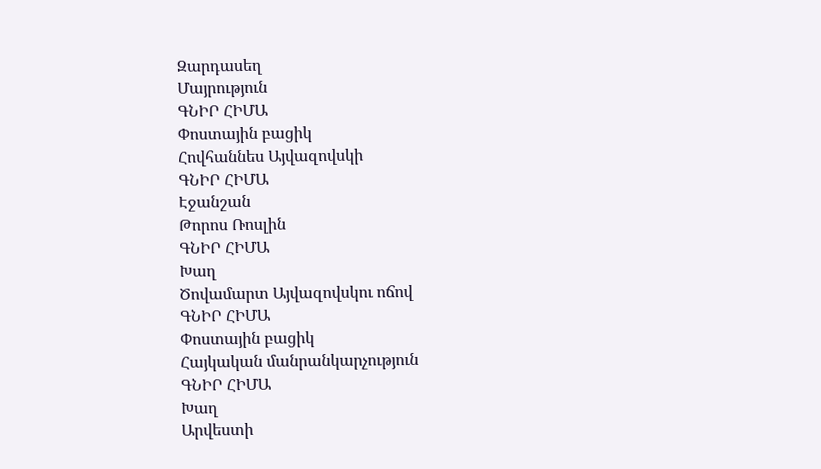Զարդասեղ
Մայրություն
ԳՆԻՐ ՀԻՄԱ
Փոստային բացիկ
Հովհաննես Այվազովսկի
ԳՆԻՐ ՀԻՄԱ
Էջանշան
Թորոս Ռոսլին
ԳՆԻՐ ՀԻՄԱ
Խաղ
Ծովամարտ Այվազովսկու ոճով
ԳՆԻՐ ՀԻՄԱ
Փոստային բացիկ
Հայկական մանրանկարչություն
ԳՆԻՐ ՀԻՄԱ
Խաղ
Արվեստի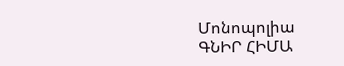Մոնոպոլիա
ԳՆԻՐ ՀԻՄԱ